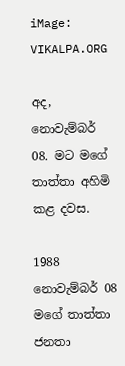iMage: VIKALPA.ORG

අද, නොවැම්බර් 08. මට මගේ තාත්තා අහිමි කළ දවස.

1988 නොවැම්බර් 08 මගේ තාත්තා ජනතා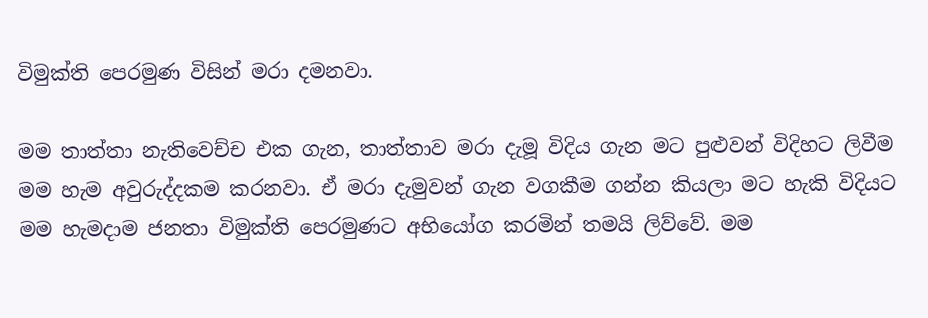විමුක්ති පෙරමුණ විසින් මරා දමනවා.

මම තාත්තා නැතිවෙච්ච එක ගැන, තාත්තාව මරා දැමූ විදිය ගැන මට පුළුවන් විදිහට ලිවීම මම හැම අවුරුද්දකම කරනවා. ඒ මරා දැමුවන් ගැන වගකීම ගන්න කියලා මට හැකි විදියට මම හැමදාම ජනතා විමුක්ති පෙරමුණට අභියෝග කරමින් තමයි ලිව්වේ. මම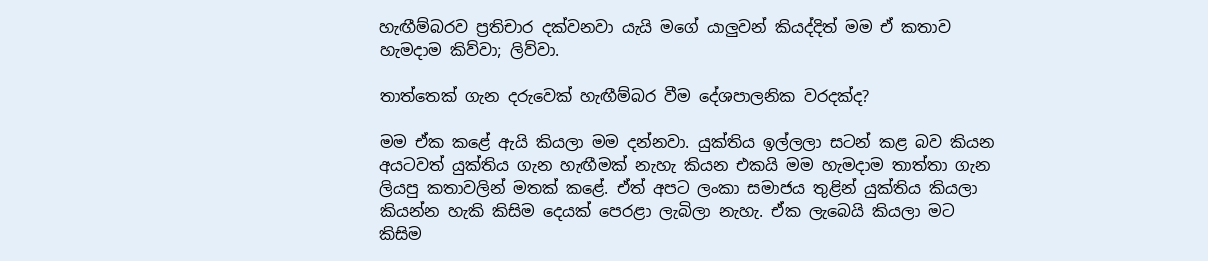හැඟීම්බරව ප්‍රතිචාර දක්වනවා යැයි මගේ යාලුවන් කියද්දිත් මම ඒ කතාව හැමදාම කිව්වා; ලිව්වා.

තාත්තෙක් ගැන දරුවෙක් හැඟීම්බර වීම දේශපාලනික වරදක්ද?

මම ඒක කළේ ඇයි කියලා මම දන්නවා. යුක්තිය ඉල්ලලා සටන් කළ බව කියන අයටවත් යුක්තිය ගැන හැඟීමක් නැහැ කියන එකයි මම හැමදාම තාත්තා ගැන ලියපු කතාවලින් මතක් කළේ. ඒත් අපට ලංකා සමාජය තුළින් යුක්තිය කියලා කියන්න හැකි කිසිම දෙයක් පෙරළා ලැබිලා නැහැ. ඒක ලැබෙයි කියලා මට කිසිම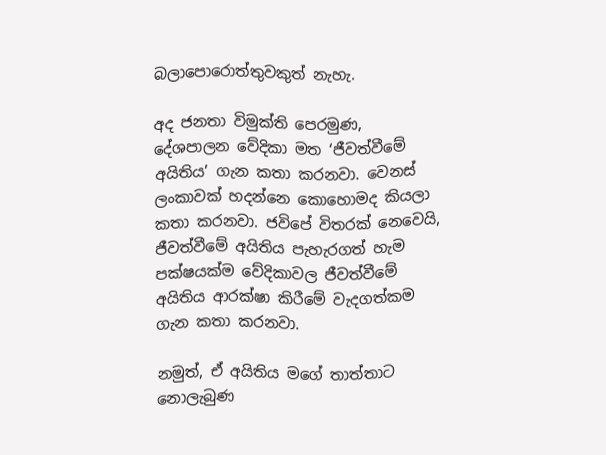බලාපොරොත්තුවකුත් නැහැ.

අද ජනතා විමුක්ති පෙරමුණ, දේශපාලන වේදිකා මත ‘ජීවත්වීමේ අයිතිය’ ගැන කතා කරනවා. වෙනස් ලංකාවක් හදන්නෙ කොහොමද කියලා කතා කරනවා. ජවිපේ විතරක් නෙවෙයි, ජීවත්වීමේ අයිතිය පැහැරගත් හැම පක්ෂයක්ම වේදිකාවල ජීවත්වීමේ අයිතිය ආරක්ෂා කිරීමේ වැදගත්කම ගැන කතා කරනවා.

නමුත්, ඒ අයිතිය මගේ තාත්තාට නොලැබුණ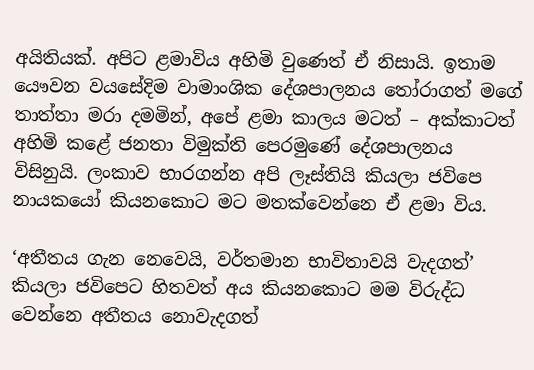අයිතියක්. අපිට ළමාවිය අහිමි වුණෙත් ඒ නිසායි. ඉතාම යෞවන වයසේදිම වාමාංශික දේශපාලනය තෝරාගත් මගේ තාත්තා මරා දමමින්, අපේ ළමා කාලය මටත් – අක්කාටත් අහිමි කළේ ජනතා විමුක්ති පෙරමුණේ දේශපාලනය විසිනුයි. ලංකාව භාරගන්න අපි ලෑස්තියි කියලා ජවිපෙ නායකයෝ කියනකොට මට මතක්වෙන්නෙ ඒ ළමා විය.

‘අතීතය ගැන නෙවෙයි, වර්තමාන භාවිතාවයි වැදගත්’ කියලා ජවිපෙට හිතවත් අය කියනකොට මම විරුද්ධ වෙන්නෙ අතීතය නොවැදගත්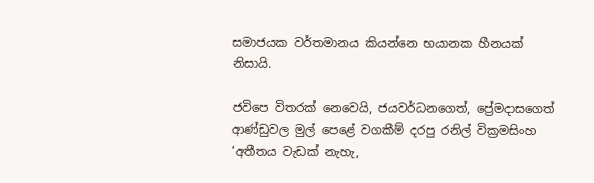සමාජයක වර්තමානය කියන්නෙ භයානක හීනයක් නිසායි.

ජවිපෙ විතරක් නෙවෙයි, ජයවර්ධනගෙත්, ප්‍රේමදාසගෙත් ආණ්ඩුවල මුල් පෙළේ වගකීම් දරපු රනිල් වික්‍රමසිංහ ‘අතීතය වැඩක් නැහැ,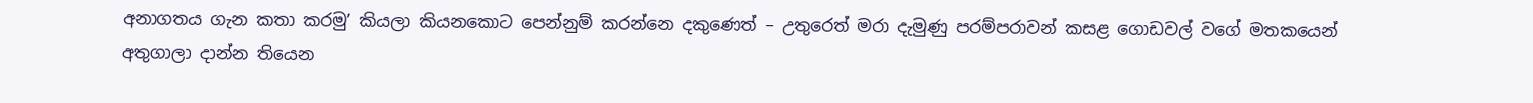අනාගතය ගැන කතා කරමු’ කියලා කියනකොට පෙන්නුම් කරන්නෙ දකුණෙත් – උතුරෙත් මරා දැමුණු පරම්පරාවන් කසළ ගොඩවල් වගේ මතකයෙන් අතුගාලා දාන්න තියෙන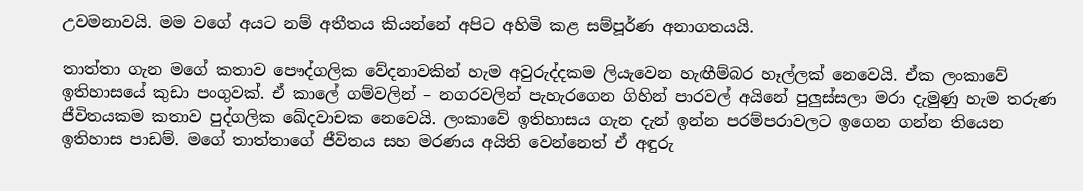උවමනාවයි. මම වගේ අයට නම් අතීතය කියන්නේ අපිට අහිමි කළ සම්පූර්ණ අනාගතයයි.

තාත්තා ගැන මගේ කතාව පෞද්ගලික වේදනාවකින් හැම අවුරුද්දකම ලියැවෙන හැඟීම්බර හෑල්ලක් නෙවෙයි. ඒක ලංකාවේ ඉතිහාසයේ කුඩා පංගුවක්. ඒ කාලේ ගම්වලින් – නගරවලින් පැහැරගෙන ගිහින් පාරවල් අයිනේ පුලුස්සලා මරා දැමුණු හැම තරුණ ජීවිතයකම කතාව පුද්ගලික ඛේදවාචක නෙවෙයි. ලංකාවේ ඉතිහාසය ගැන දැන් ඉන්න පරම්පරාවලට ඉගෙන ගන්න තියෙන ඉතිහාස පාඩම්. මගේ තාත්තාගේ ජීවිතය සහ මරණය අයිති වෙන්නෙත් ඒ අඳුරු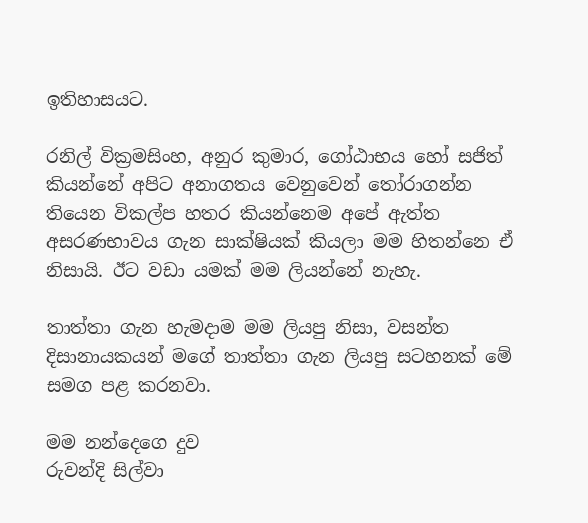ඉතිහාසයට.

රනිල් වික්‍රමසිංහ, අනුර කුමාර, ගෝඨාභය හෝ සජිත් කියන්නේ අපිට අනාගතය වෙනුවෙන් තෝරාගන්න තියෙන විකල්ප හතර කියන්නෙම අපේ ඇත්ත අසරණභාවය ගැන සාක්ෂියක් කියලා මම හිතන්නෙ ඒ නිසායි. ඊට වඩා යමක් මම ලියන්නේ නැහැ.

තාත්තා ගැන හැමදාම මම ලියපු නිසා, වසන්ත දිසානායකයන් මගේ තාත්තා ගැන ලියපු සටහනක් මේ සමග පළ කරනවා.

මම නන්දෙගෙ දුව
රුවන්දි සිල්වා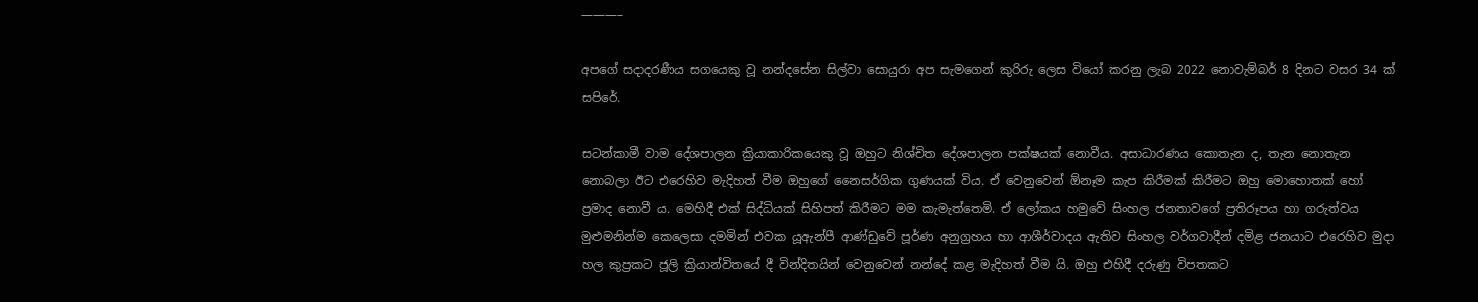———–

අපගේ සදාදරණීය සගයෙකු වූ නන්දසේන සිල්වා සොයුරා අප සැමගෙන් කුරිරු ලෙස වියෝ කරනු ලැබ 2022 නොවැම්බර් 8 දිනට වසර 34 ක් සපිරේ.

සටන්කාමී වාම දේශපාලන ක්‍රියාකාරිකයෙකු වූ ඔහුට නිශ්චිත දේශපාලන පක්ෂයක් නොවීය. අසාධාරණය කොතැන ද, තැන නොතැන නොබලා ඊට එරෙහිව මැදිහත් වීම ඔහුගේ නෛසර්ගික ගුණයක් විය. ඒ වෙනුවෙන් ඕනෑම කැප කිරීමක් කිරීමට ඔහු මොහොතක් හෝ ප්‍රමාද නොවී ය. මෙහිදී එක් සිද්ධියක් සිහිපත් කිරීමට මම කැමැත්තෙමි. ඒ ලෝකය හමුවේ සිංහල ජනතාවගේ ප්‍රතිරූපය හා ගරුත්වය මුළුමනින්ම කෙලෙසා දමමින් එවක යූඇන්පී ආණ්ඩුවේ පූර්ණ අනුග්‍රහය හා ආශීර්වාදය ඇතිව සිංහල වර්ගවාදීන් දමිළ ජනයාට එරෙහිව මුදා හල කුප්‍රකට ජූලි ක්‍රියාන්විතයේ දී වින්දිතයින් වෙනුවෙන් නන්දේ කළ මැදිහත් වීම යි. ඔහු එහිදී දරුණු විපතකට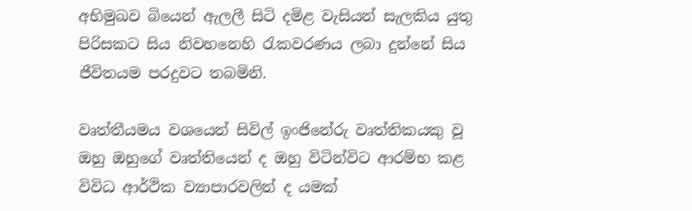අභිමුඛව බියෙන් ඇලලී සිටි දමිළ වැසියන් සැලකිය යුතු පිරිසකට සිය නිවහනෙහි රැකවරණය ලබා දුන්නේ සිය ජීවිතයම පරදුවට තබමිනි.

වෘත්තීයමය වශයෙන් සිවිල් ඉංජිනේරු වෘත්තිකයකු වූ ඔහු ඔහුගේ වෘත්තියෙන් ද ඔහු විටින්විට ආරම්භ කළ විවිධ ආර්ථික ව්‍යාපාරවලින් ද යමක්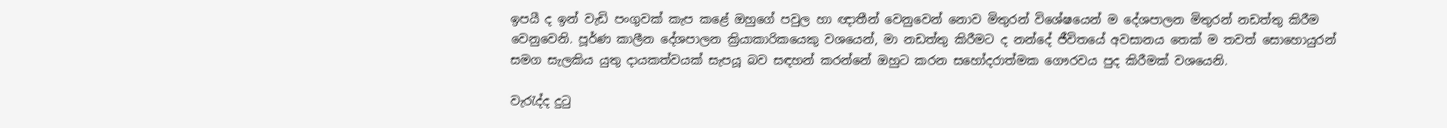ඉපයී ද ඉන් වැඩි පංගුවක් කැප කළේ ඔහුගේ පවුල හා ඥාතීන් වෙනුවෙන් නොව මිතුරන් විශේෂයෙන් ම දේශපාලන මිතුරන් නඩත්තු කිරීම වෙනුවෙනි. පූර්ණ කාලීන දේශපාලන ක්‍රියාකාරිකයෙකු වශයෙන්, මා නඩත්තු කිරීමට ද නන්දේ ජීවිතයේ අවසානය තෙක් ම තවත් සොහොයුරන් සමග සැලකිය යුතු දායකත්වයක් සැපයූ බව සඳහන් කරන්නේ ඔහුට කරන සහෝදරාත්මක ගෞරවය පුද කිරීමක් වශයෙනි.

වැරැද්ද දුටු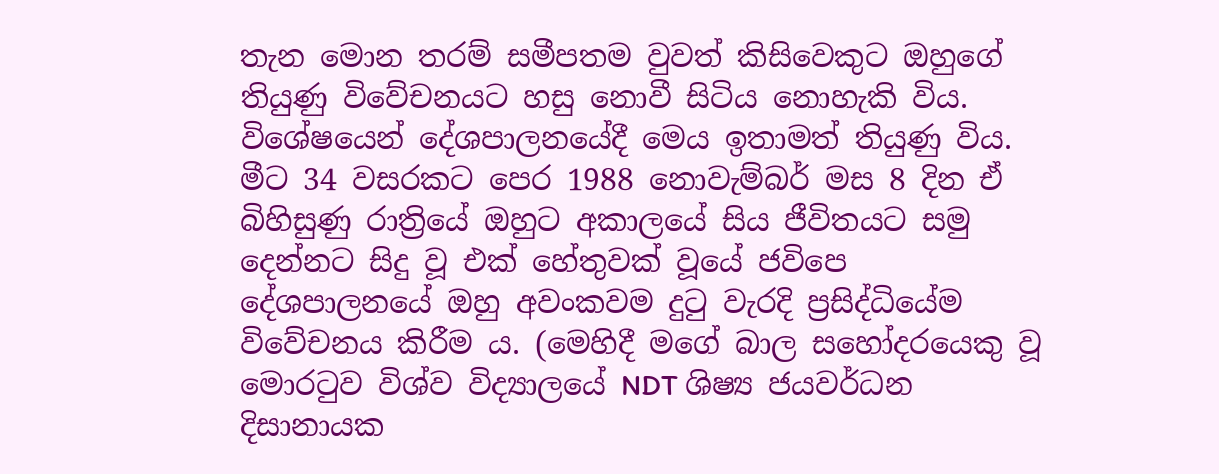තැන මොන තරම් සමීපතම වුවත් කිසිවෙකුට ඔහුගේ තියුණු විවේචනයට හසු නොවී සිටිය නොහැකි විය. විශේෂයෙන් දේශපාලනයේදී මෙය ඉතාමත් තියුණු විය. මීට 34 වසරකට පෙර 1988 නොවැම්බර් මස 8 දින ඒ බිහිසුණු රාත්‍රියේ ඔහුට අකාලයේ සිය ජීවිතයට සමු දෙන්නට සිදු වූ එක් හේතුවක් වූයේ ජවිපෙ දේශපාලනයේ ඔහු අවංකවම දුටු වැරදි ප්‍රසිද්ධියේම විවේචනය කිරීම ය. (මෙහිදී මගේ බාල සහෝදරයෙකු වූ මොරටුව විශ්ව විද්‍යාලයේ NDT ශිෂ්‍ය ජයවර්ධන දිසානායක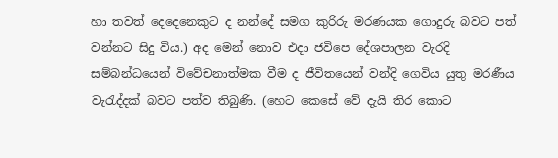හා තවත් දෙදෙනෙකුට ද නන්දේ සමග කුරිරු මරණයක ගොදුරු බවට පත් වන්නට සිදු විය.) අද මෙන් නොව එදා ජවිපෙ දේශපාලන වැරදි සම්බන්ධයෙන් විවේචනාත්මක වීම ද ජීවිතයෙන් වන්දි ගෙවිය යුතු මරණීය වැරැද්දක් බවට පත්ව තිබුණි. (හෙට කෙසේ වේ දැයි තිර කොට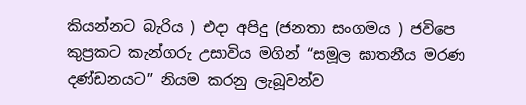කියන්නට බැරිය ) එදා අපිදු (ජනතා සංගමය ) ජවිපෙ කුප්‍රකට කැන්ගරු උසාවිය මගින් “සමූල ඝාතනීය මරණ දණ්ඩනයට” නියම කරනු ලැබූවන්ව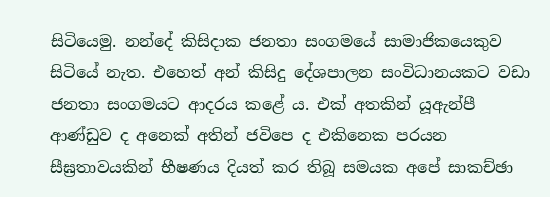සිටියෙමු. නන්දේ කිසිදාක ජනතා සංගමයේ සාමාජිකයෙකුව සිටියේ නැත. එහෙත් අන් කිසිදු දේශපාලන සංවිධානයකට වඩා ජනතා සංගමයට ආදරය කළේ ය. එක් අතකින් යූඇන්පී ආණ්ඩුව ද අනෙක් අතින් ජවිපෙ ද එකිනෙක පරයන සීඝ්‍රතාවයකින් භීෂණය දියත් කර තිබූ සමයක අපේ සාකච්ඡා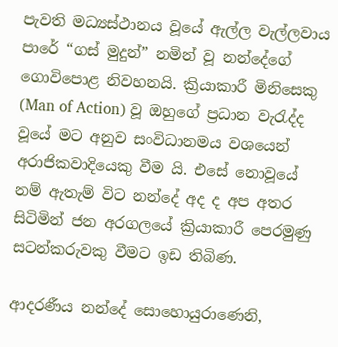පැවති මධ්‍යස්ථානය වූයේ ඇල්ල වැල්ලවාය පාරේ “ගස් මුදුන්” නමින් වූ නන්දේගේ ගොවිපොළ නිවහනයි. ක්‍රියාකාරී මිනිසෙකු (Man of Action) වූ ඔහුගේ ප්‍රධාන වැරැද්ද වූයේ මට අනුව සංවිධානමය වශයෙන් අරාජිකවාදියෙකු වීම යි. එසේ නොවූයේ නම් ඇතැම් විට නන්දේ අද ද අප අතර සිටිමින් ජන අරගලයේ ක්‍රියාකාරී පෙරමුණු සටන්කරුවකු වීමට ඉඩ තිබිණ.

ආදරණීය නන්දේ සොහොයුරාණෙනි,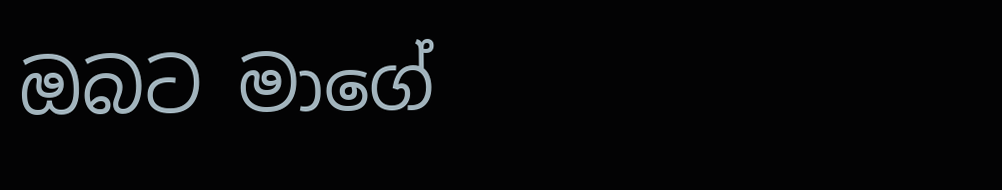ඔබට මාගේ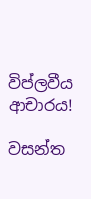විප්ලවීය ආචාරය!

වසන්ත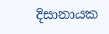දිසානායක